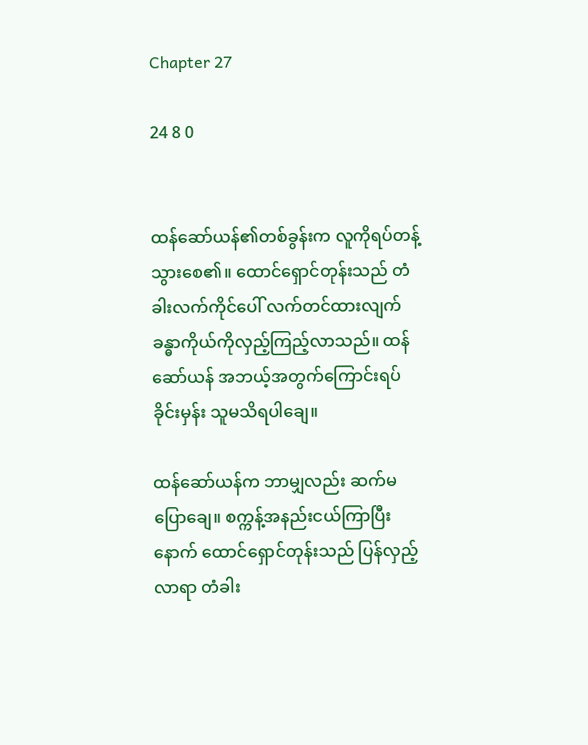Chapter 27

24 8 0


ထန်ဆော်ယန်၏တစ်ခွန်းက လူကိုရပ်တန့်သွားစေ၏။ ထောင်ရှောင်တုန်းသည် တံခါးလက်ကိုင်ပေါ် လက်တင်ထားလျက် ခန္ဓာကိုယ်ကိုလှည့်ကြည့်လာသည်။ ထန်ဆော်ယန် အဘယ့်အတွက်ကြောင်း‌ရပ်ခိုင်းမှန်း သူမသိရပါချေ။

ထန်ဆော်ယန်က ဘာမျှလည်း ဆက်မပြောချေ။ စက္ကန့်အနည်းငယ်ကြာပြီးနောက် ထောင်ရှောင်တုန်းသည် ပြန်လှည့်လာရာ တံခါး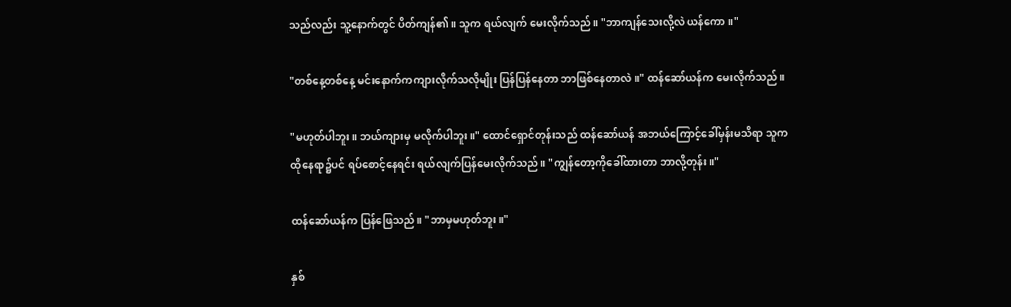သည်လည်း သူ့နောက်တွင် ပိတ်ကျန်၏။ သူက ရယ်လျက် မေးလိုက်သည်။ "ဘာကျန်သေးလို့လဲ ယန်ကော။"

"တစ်နေ့တစ်နေ့ မင်းနောက်ကကျားလိုက်သလိုမျိုး ပြန်ပြန်နေတာ ဘာဖြစ်နေတာလဲ။" ထန်ဆော်ယန်က မေးလိုက်သည်။

"မဟုတ်ပါဘူး။ ဘယ်ကျားမှ မလိုက်ပါဘူး။" ထောင်ရှောင်တုန်းသည် ထန်ဆော်ယန် အဘယ်ကြောင့်ခေါ်မှန်းမသိရာ သူကထိုနေရာ၌ပင် ရပ်စောင့်နေရင်း ရယ်လျက်ပြန်မေးလိုက်သည်။ "ကျွန်တော့ကို‌ခေါ်ထားတာ ဘာလို့တုန်း။"

ထန်ဆော်ယန်က ပြန်ဖြေသည်။ "ဘာမှမဟုတ်ဘူး။"

နှစ်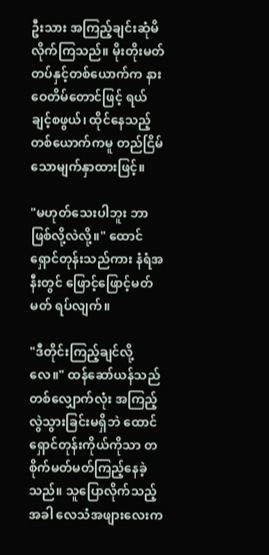ဦးသား အကြည့်ချင်းဆုံမိလိုက်ကြသည်။ မိုးတိုးမတ်တပ်နှင့်တစ်ယောက်က နားဝေတိမ်တောင်ဖြင့် ရယ်ချင့်စဖွယ်၊ ထိုင်နေသည့်တစ်ယောက်ကမူ တည်ငြိမ်သောမျက်နှာထားဖြင့်။

"မဟုတ်သေးပါဘူး ဘာဖြစ်လို့လဲလို့။" ထောင်ရှောင်တုန်းသည်ကား နံရံအနီးတွင် ဖြောင့်ဖြောင့်မတ်မတ် ရပ်လျက်။

"ဒီတိုင်းကြည့်ချင်လို့လေ။" ထန်ဆော်ယန်သည် တစ်လျှောက်လုံး အကြည့်လွဲသွားခြင်းမရှိဘဲ ထောင်ရှောင်တုန်းကိုယ်ကိုသာ တစိုက်မတ်မတ်ကြည့်နေခဲ့သည်။ သူပြောလိုက်သည့်အခါ လေသံအဖျားလေးက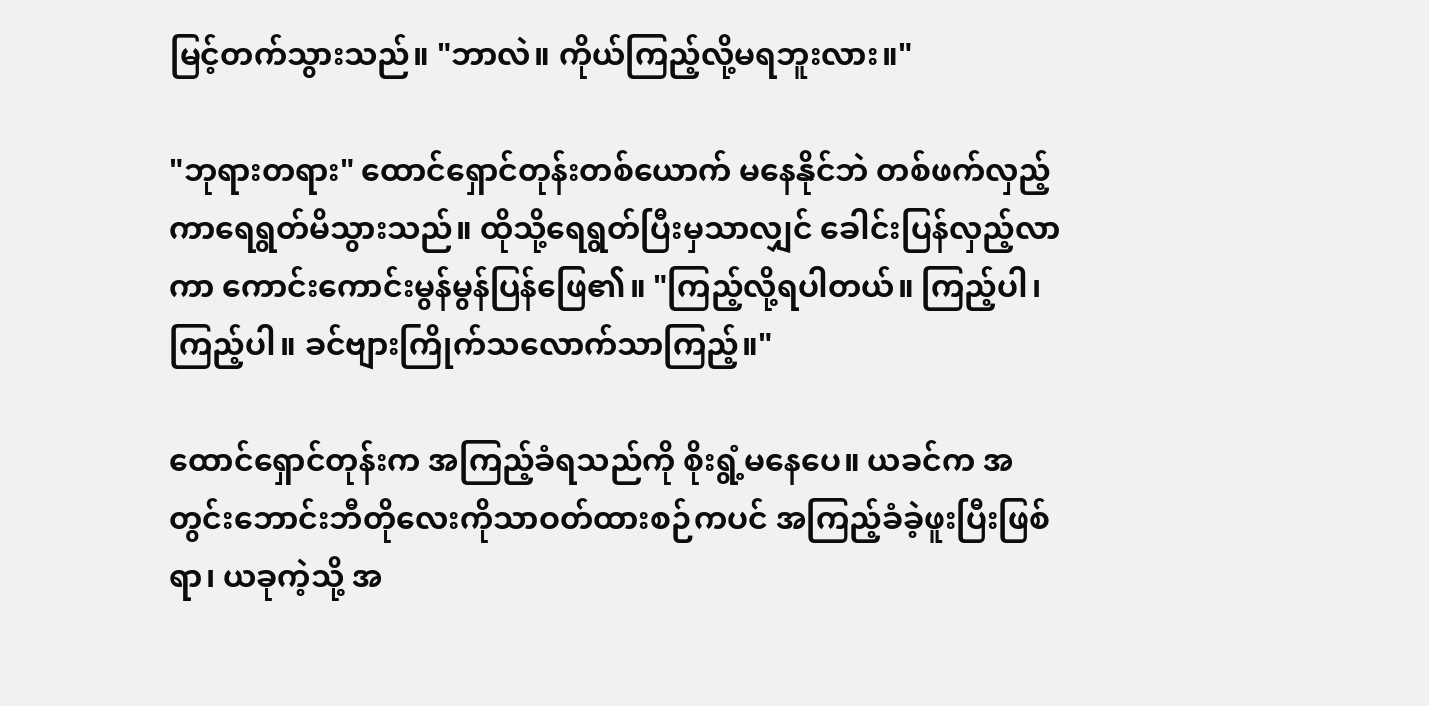မြင့်တက်သွားသည်။ "ဘာလဲ။ ကိုယ်ကြည့်လို့မရဘူးလား။"

"ဘုရားတရား" ထောင်ရှောင်တုန်းတစ်ယောက် မနေနိုင်ဘဲ တစ်ဖက်လှည့်ကာရေရွတ်မိသွားသည်။ ထိုသို့ရေရွတ်ပြီးမှသာလျှင် ခေါင်းပြန်လှည့်လာကာ ကောင်းကောင်းမွန်မွန်ပြန်ဖြေ၏။ "ကြည့်လို့ရပါတယ်။ ကြည့်ပါ၊ ကြည့်ပါ။ ခင်ဗျားကြိုက်သလောက်သာကြည့်။"

ထောင်ရှောင်တုန်းက အကြည့်ခံရသည်ကို စိုးရွံ့မနေပေ။ ယခင်က အတွင်းဘောင်းဘီတိုလေးကိုသာဝတ်ထားစဉ်ကပင် အကြည့်ခံခဲ့ဖူးပြီးဖြစ်ရာ၊ ယခုကဲ့သို့ အ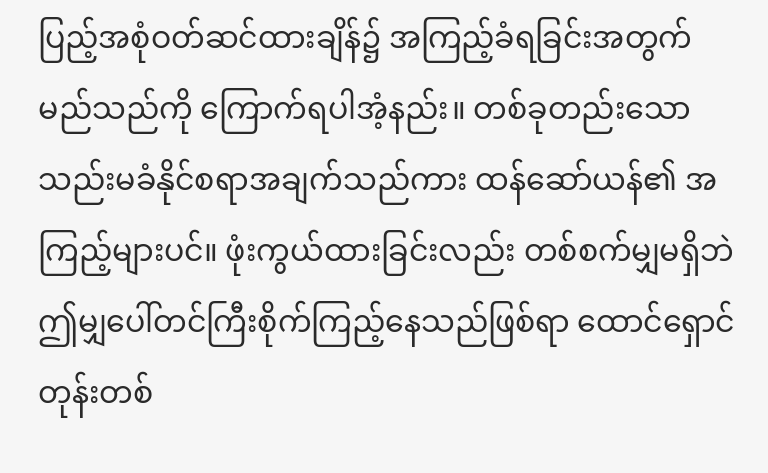ပြည့်အစုံဝတ်ဆင်ထားချိန်၌ အကြည့်ခံရခြင်းအတွက် မည်သည်ကို ကြောက်ရပါအံ့နည်း။ တစ်ခုတည်းသော သည်းမခံနိုင်စရာအချက်သည်ကား ထန်ဆော်ယန်၏ အကြည့်များပင်။ ဖုံးကွယ်ထားခြင်းလည်း တစ်စက်မျှမရှိဘဲ ဤမျှပေါ်တင်ကြီးစိုက်ကြည့်နေသည်ဖြစ်ရာ ထောင်ရှောင်တုန်းတစ်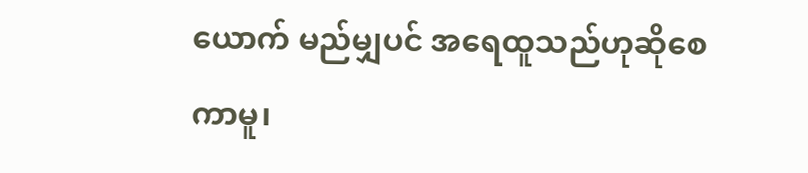ယောက် မည်မျှပင် အရေထူသည်ဟုဆိုစေကာမူ၊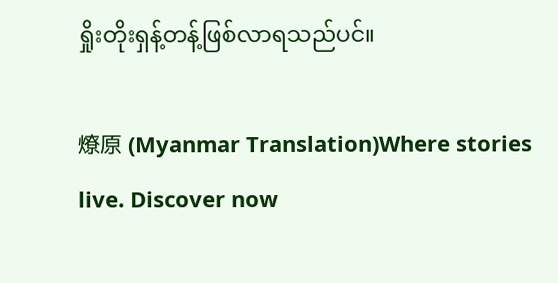ရှိုးတိုးရှန့်တန့်ဖြစ်လာရသည်ပင်။

燎原 (Myanmar Translation)Where stories live. Discover now